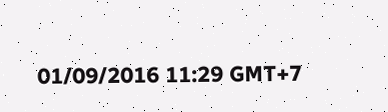01/09/2016 11:29 GMT+7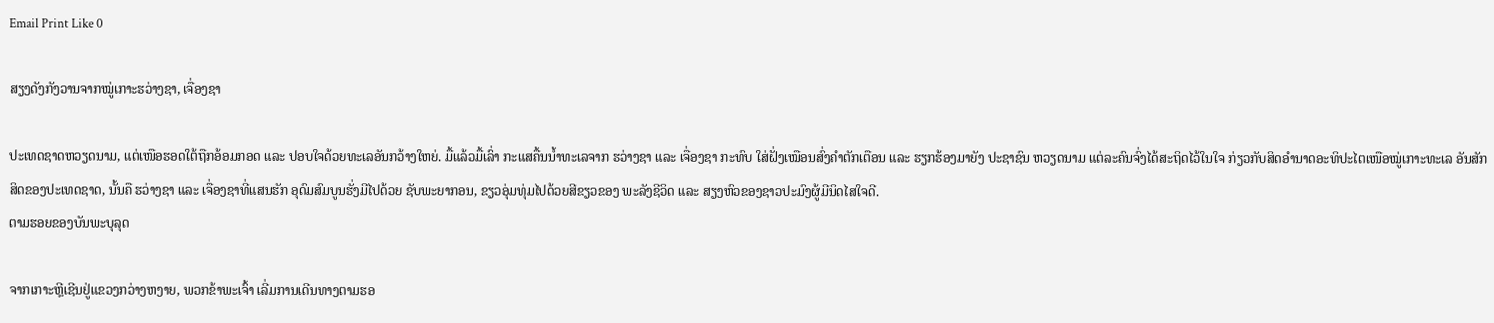Email Print Like 0

ສຽງດັງກັງວານຈາກໝູ່ເກາະຮວ່າງຊາ, ເຈື່ອງຊາ

ປະເທດຊາດຫວຽດນາມ, ແຕ່ເໜືອຮອດໃຕ້ຖືກອ້ອມກອດ ແລະ ປອບໃຈດ້ວຍທະເລອັນກວ້າງໃຫຍ່. ມື້ແລ້ວມື້ເລົ່າ ກະແສຄື້ນນ້ຳທະເລຈາກ ຮວ່າງຊາ ແລະ ເຈື່ອງຊາ ກະທົບ ໃສ່ຝັ່ງເໝືອນສົ່ງຄໍາຕັກເຕືອນ ແລະ ຮຽກຮ້ອງມາຍັງ ປະຊາຊົນ ຫວຽດນາມ ແຕ່ລະຄົນຈົ່ງໄດ້ສະຖິດໄວ້ໃນໃຈ ກ່ຽວກັບສິດອຳນາດອະທິປະໄຕເໜືອໝູ່ເກາະທະເລ ອັນສັກສິດຂອງປະເທດຊາດ, ນັ້ນຄື ຮວ່າງຊາ ແລະ ເຈື່ອງຊາທີ່ແສນຮັກ ອຸດົມສົມບູນຮັ່ງມີໄປດ້ວຍ ຊັບພະຍາກອນ, ຂຽວອຸ່ມທຸ່ມໄປດ້ວຍສີຂຽວຂອງ ພະລັງຊີວິດ ແລະ ສຽງຫົວຂອງຊາວປະມົງຜູ້ມີນິດໄສໃຈດີ.
ຕາມຮອຍຂອງບັນພະບຸລຸດ

ຈາກເກາະຫຼີເຊີນຢູ່ແຂວງກວ່າງຫງາຍ, ພວກຂ້າພະເຈົ້າ ເລີ່ມການເດີນທາງຕາມຮອ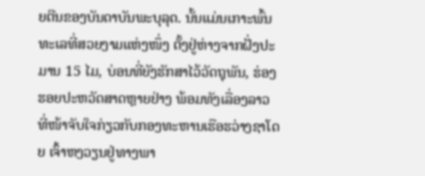ຍຕີນຂອງບັນດາບັນພະບຸລຸດ. ນັ້ນແມ່ນເກາະພົ້ນທະເລທີ່ສວຍງາມແຫ່ງໜຶ່ງ ຕັ້ງຢູ່ຫ່າງຈາກຝັ່ງປະມານ 15 ໄມ, ບ່ອນທີ່ຍັງຮັກສາໄວ້ວັດຖຸພັນ, ຮ່ອງຮອຍປະຫວັດສາດຫຼາຍຢ່າງ ພ້ອມທັງເລື່ອງລາວ ທີ່ໜ້າຈັບໃຈກ່ຽວກັບກອງທະຫານເຮືອຮວ່າງຊາໂດຍ ເຈົ້າຫງວຽນຢູ່ທາງພາ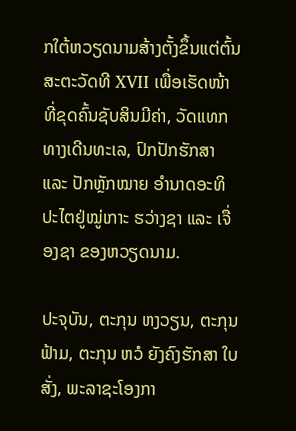ກໃຕ້ຫວຽດນາມສ້າງຕັ້ງຂຶ້ນແຕ່ຕົ້ນສະຕະວັດທີ XVII ເພື່ອເຮັດໜ້າທີ່ຂຸດຄົ້ນຊັບສິນມີຄ່າ, ວັດແທກທາງເດີນທະເລ, ປົກປັກຮັກສາ ແລະ ປັກຫຼັກໝາຍ ອຳນາດອະທິປະໄຕຢູ່ໝູ່ເກາະ ຮວ່າງຊາ ແລະ ເຈື່ອງຊາ ຂອງຫວຽດນາມ.

ປະຈຸບັນ, ຕະກຸນ ຫງວຽນ, ຕະກຸນ ຟ້າມ, ຕະກຸນ ຫວໍ ຍັງຄົງຮັກສາ ໃບສັ່ງ, ພະລາຊະໂອງກາ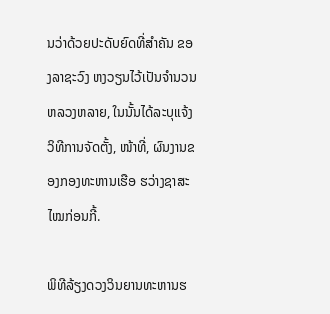ນວ່າດ້ວຍປະດັບຍົດທີ່ສຳຄັນ ຂອງລາຊະວົງ ຫງວຽນໄວ້ເປັນຈໍານວນຫລວງຫລາຍ, ໃນນັ້ນໄດ້ລະບຸແຈ້ງ ວິທີການຈັດຕັ້ງ, ໜ້າທີ່, ຜົນງານຂອງກອງທະຫານເຮືອ ຮວ່າງຊາສະໄໝກ່ອນກີ້.

ພິທີລ້ຽງດວງວິນຍານທະຫານຮ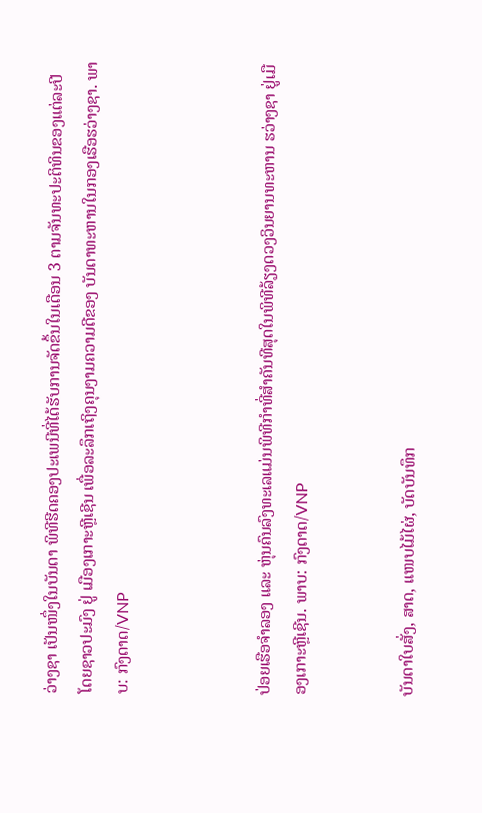ວ່າງຊາ ເປັນໜຶ່ງໃນບັນດາ ພິທີຮີດຄອງປະເພນີທີ່ໄດ້ຮັບການຈັດຂຶ້ນໃນເດືອນ 3 ຕາມຈັນທະປະຕິທິນຂອງແຕ່ລະປີ
ໂດຍຊາວປະມົງ ຢູ່ ເມືອງເກາະຫຼີເຊີນ ເພື່ອລະລຶກເຖິງຄຸນງາມຄວາມດີຂອງ ບັນດາທະຫານໃນກອງເຮືອຮວ່າງຊາ. ພາບ: ກົງດາດ/VNP



ປ່ອຍເຮືອຈຳລອງ ແລະ ຫຸ່ນຄົນລົງທະເລແມ່ນພິທີກໍາທີ່ສຳຄັນທີສຸດໃນພິທີລ້ຽງດວງວິນຍານທະຫານ ຮວ່າງຊາ ຢູ່ເມືອງເກາະຫຼີເຊີນ. ພາບ: ກົງດາດ/VNP


ບັນດາໃບສັ່ງ, ສາດ, ແໜບໄມ້ໄຜ່, ບັດບັນທຶກ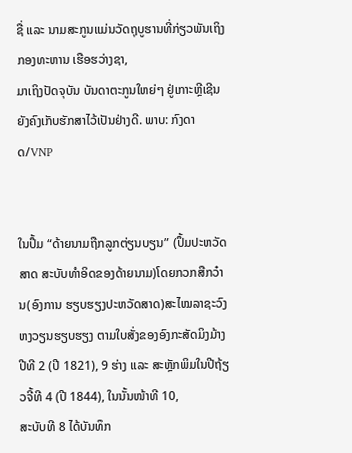ຊື່ ແລະ ນາມສະກູນແມ່ນວັດຖຸບູຮານທີ່ກ່ຽວພັນເຖິງກອງທະຫານ ເຮືອຮວ່າງຊາ,
ມາເຖິງປັດຈຸບັນ ບັນດາຕະກູນໃຫຍ່ໆ ຢູ່ເກາະຫຼີເຊີນ ຍັງຄົງເກັບຮັກສາໄວ້ເປັນຢ່າງດີ. ພາບ: ກົງດາດ/VNP


ໃນປຶ້ມ “ດ້າຍນາມຖືກລູກຕ່ຽນບຽນ” (ປຶ້ມປະຫວັດສາດ ສະບັບທຳອິດຂອງດ້າຍນາມ)ໂດຍກວກສືກວ໋ານ(ອົງການ ຮຽບຮຽງປະຫວັດສາດ)ສະໄໝລາຊະວົງຫງວຽນຮຽບຮຽງ ຕາມໃບສັ່ງຂອງອົງກະສັດມິງມ້າງປີທີ 2 (ປີ 1821), 9 ຮ່າງ ແລະ ສະຫຼັກພິມໃນປີຖ້ຽວຈີ້ທີ 4 (ປີ 1844), ໃນນັ້ນໜ້າທີ 10,
ສະບັບທີ 8 ໄດ້ບັນທຶກ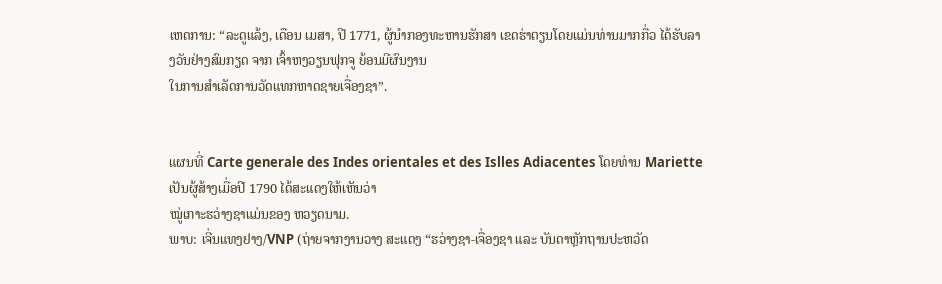ເຫດການ: “ລະດູແລ້ງ, ເດືອນ ເມສາ, ປີ 1771, ຜູ້ນຳກອງທະຫານຮັກສາ ເຂດຮ່າຕຽນໂດຍແມ່ນທ່ານມາກກື່ວ ໄດ້ຮັບລາງວັນຢ່າງສົມກຽດ ຈາກ ເຈົ້າຫງວຽນຟຸກຈູ ຍ້ອນມີຜົນງານ
ໃນການສໍາເລັດການວັດແທກຫາດຊາຍເຈື່ອງຊາ”.


ແຜນທີ່ Carte generale des Indes orientales et des Islles Adiacentes ໂດຍທ່ານ Mariette ເປັນຜູ້ສ້າງເມື່ອປີ 1790 ໄດ້ສະແດງໃຫ້ເຫັນວ່າ
ໝູ່ເກາະຮວ່າງຊາແມ່ນຂອງ ຫວຽດນາມ.
ພາບ: ເຈີ່ນແທງຢາງ/VNP (ຖ່າຍຈາກງານວາງ ສະແດງ “ຮວ່າງຊາ-ເຈື່ອງຊາ ແລະ ບັນດາຫຼັກຖານປະຫວັດ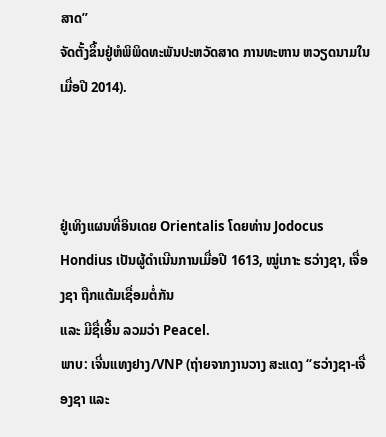ສາດ”
ຈັດຕັ້ງຂຶ້ນຢູ່ຫໍພິພິດທະພັນປະຫວັດສາດ ການທະຫານ ຫວຽດນາມໃນເມື່ອປີ 2014).



ຢູ່ເທິງແຜນທີ່ອິນເດຍ Orientalis ໂດຍທ່ານ Jodocus Hondius ເປັນຜູ້ດໍາເນີນການເມື່ອປີ 1613, ໝູ່ເກາະ ຮວ່າງຊາ, ເຈື່ອງຊາ ຖືກແຕ້ມເຊື່ອມຕໍ່ກັນ
ແລະ ມີຊື່ເອີ້ນ ລວມວ່າ Peacel.
ພາບ: ເຈີ່ນແທງຢາງ/VNP (ຖ່າຍຈາກງານວາງ ສະແດງ “ຮວ່າງຊາ-ເຈື່ອງຊາ ແລະ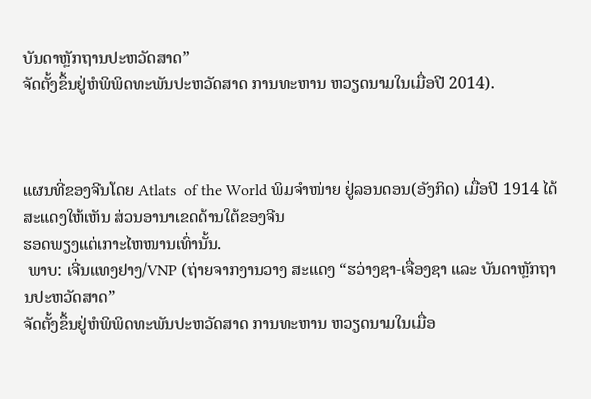ບັນດາຫຼັກຖານປະຫວັດສາດ”
ຈັດຕັ້ງຂຶ້ນຢູ່ຫໍພິພິດທະພັນປະຫວັດສາດ ການທະຫານ ຫວຽດນາມໃນເມື່ອປີ 2014).



ແຜນທີ່ຂອງຈີນໂດຍ Atlats  of the World ພິມຈຳໜ່າຍ ຢູ່ລອນດອນ(ອັງກິດ) ເມື່ອປີ 1914 ໄດ້ສະແດງໃຫ້ເຫັນ ສ່ວນອານາເຂດດ້ານໃຕ້ຂອງຈີນ
ຮອດພຽງແຕ່ເກາະໄຫໜານເທົ່ານັ້ນ.
 ພາບ: ເຈີ່ນແທງຢາງ/VNP (ຖ່າຍຈາກງານວາງ ສະແດງ “ຮວ່າງຊາ-ເຈື່ອງຊາ ແລະ ບັນດາຫຼັກຖານປະຫວັດສາດ”
ຈັດຕັ້ງຂຶ້ນຢູ່ຫໍພິພິດທະພັນປະຫວັດສາດ ການທະຫານ ຫວຽດນາມໃນເມື່ອ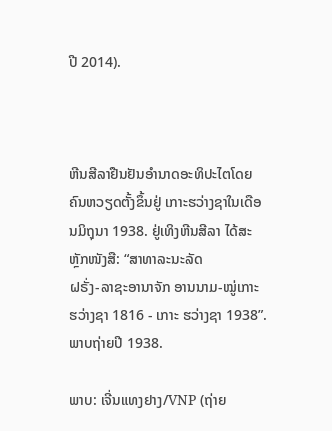ປີ 2014).



ຫີນສີລາຢືນຢັນອຳນາດອະທິປະໄຕໂດຍຄົນຫວຽດຕັ້ງຂຶ້ນຢູ່ ເກາະຮວ່າງຊາໃນເດືອນມິຖຸນາ 1938. ຢູ່ເທິງຫີນສີລາ ໄດ້ສະຫຼັກໜັງສື: “ສາທາລະນະລັດ
ຝຣັ່ງ-ລາຊະອານາຈັກ ອານນາມ-ໝູ່ເກາະຮວ່າງຊາ 1816 - ເກາະ ຮວ່າງຊາ 1938”. ພາບຖ່າຍປີ 1938.

ພາບ: ເຈີ່ນແທງຢາງ/VNP (ຖ່າຍ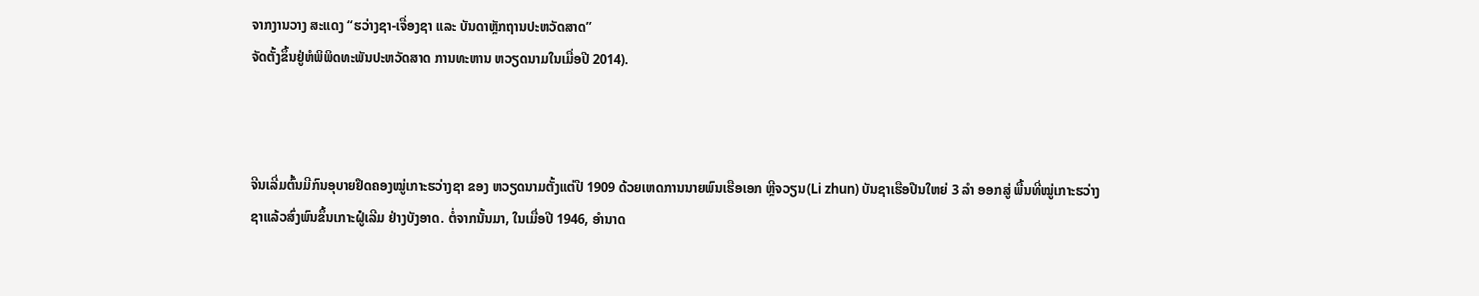ຈາກງານວາງ ສະແດງ “ຮວ່າງຊາ-ເຈື່ອງຊາ ແລະ ບັນດາຫຼັກຖານປະຫວັດສາດ”
ຈັດຕັ້ງຂຶ້ນຢູ່ຫໍພິພິດທະພັນປະຫວັດສາດ ການທະຫານ ຫວຽດນາມໃນເມື່ອປີ 2014).



ຈີນເລີ່ມຕົ້ນມີກົນອຸບາຍຢຶດຄອງໝູ່ເກາະຮວ່າງຊາ ຂອງ ຫວຽດນາມຕັ້ງແຕ່ປີ 1909 ດ້ວຍເຫດການນາຍພົນເຮືອເອກ ຫຼີຈວຽນ(Li zhun) ບັນຊາເຮືອປືນໃຫຍ່ 3 ລຳ ອອກສູ່ ພື້ນທີ່ໝູ່ເກາະຮວ່າງຊາແລ້ວສົ່ງພົນຂຶ້ນເກາະຝູ໋ເລີມ ຢ່າງບັງອາດ. ຕໍ່ຈາກນັ້ນມາ, ໃນເມື່ອປີ 1946, ອຳນາດ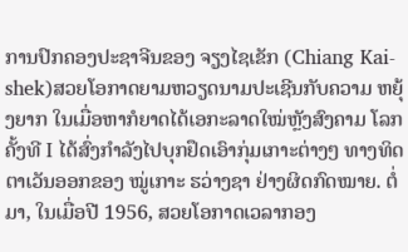ການປົກຄອງປະຊາຈີນຂອງ ຈຽງໄຊເຂັກ (Chiang Kai-shek)ສວຍໂອກາດຍາມຫວຽດນາມປະເຊີນກັບຄວາມ ຫຍຸ້ງຍາກ ໃນເມື່ອຫາກໍຍາດໄດ້ເອກະລາດໃໝ່ຫຼັງສົງຄາມ ໂລກຄັ້ງທີ I ໄດ້ສົ່ງກໍາລັງໄປບຸກຢຶດເອົາກຸ່ມເກາະຕ່າງໆ ທາງທິດຕາເວັນອອກຂອງ ໝູ່ເກາະ ຮວ່າງຊາ ຢ່າງຜິດກົດໝາຍ. ຕໍ່ມາ, ໃນເມື່ອປີ 1956, ສວຍໂອກາດເວລາກອງ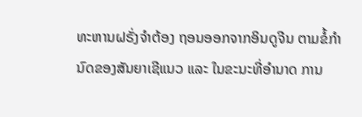ທະຫານຝຣັ່ງຈຳຕ້ອງ ຖອນອອກຈາກອິນດູຈີນ ຕາມຂໍ້ກຳນົດຂອງສັນຍາເຊີແນວ ແລະ ໃນຂະນະທີ່ອຳນາດ ການ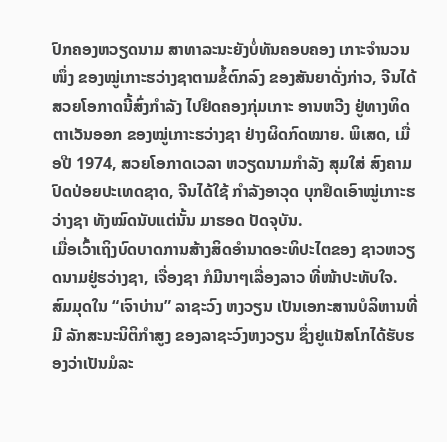ປົກຄອງຫວຽດນາມ ສາທາລະນະຍັງບໍ່ທັນຄອບຄອງ ເກາະຈຳນວນໜຶ່ງ ຂອງໝູ່ເກາະຮວ່າງຊາຕາມຂໍ້ຕົກລົງ ຂອງສັນຍາດັ່ງກ່າວ, ຈີນໄດ້ສວຍໂອກາດນີ້ສົ່ງກໍາລັງ ໄປຢຶດຄອງກຸ່ມເກາະ ອານຫວີງ ຢູ່ທາງທິດຕາເວັນອອກ ຂອງໝູ່ເກາະຮວ່າງຊາ ຢ່າງຜິດກົດໝາຍ. ພິເສດ, ເມື່ອປີ 1974, ສວຍໂອກາດເວລາ ຫວຽດນາມກຳລັງ ສຸມໃສ່ ສົງຄາມປົດປ່ອຍປະເທດຊາດ, ຈີນໄດ້ໃຊ້ ກຳລັງອາວຸດ ບຸກຢຶດເອົາໝູ່ເກາະຮວ່າງຊາ ທັງໝົດນັບແຕ່ນັ້ນ ມາຮອດ ປັດຈຸບັນ.
ເມື່ອເວົ້າເຖິງບົດບາດການສ້າງສິດອໍານາດອະທິປະໄຕຂອງ ຊາວຫວຽດນາມຢູ່ຮວ່າງຊາ, ເຈື່ອງຊາ ກໍມີນາໆເລື່ອງລາວ ທີ່ໜ້າປະທັບໃຈ. ສົມມຸດໃນ “ເຈົາບ່ານ” ລາຊະວົງ ຫງວຽນ ເປັນເອກະສານບໍລິຫານທີ່ມີ ລັກສະນະນິຕິກຳສູງ ຂອງລາຊະວົງຫງວຽນ ຊຶ່ງຢູແນັສໂກໄດ້ຮັບຮອງວ່າເປັນມໍລະ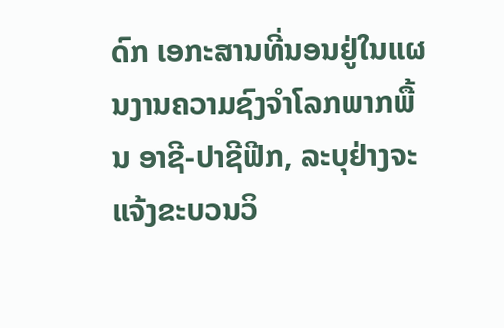ດົກ ເອກະສານທີ່ນອນຢູ່ໃນແຜນງານຄວາມຊົງຈຳໂລກພາກພື້ນ ອາຊີ-ປາຊີຟີກ, ລະບຸຢ່າງຈະແຈ້ງຂະບວນວິ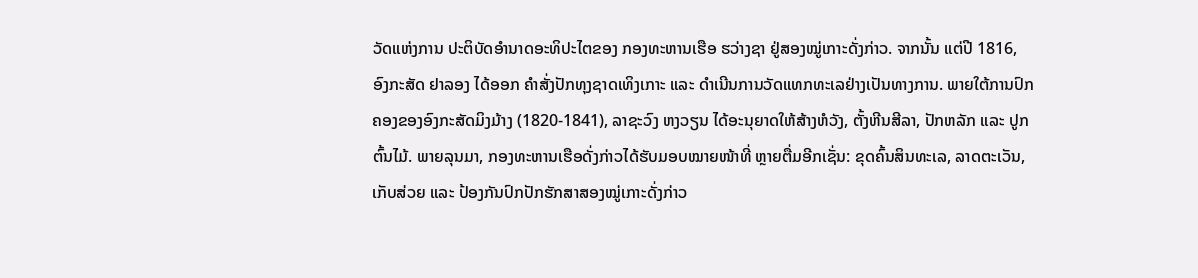ວັດແຫ່ງການ ປະຕິບັດອໍານາດອະທິປະໄຕຂອງ ກອງທະຫານເຮືອ ຮວ່າງຊາ ຢູ່ສອງໝູ່ເກາະດັ່ງກ່າວ. ຈາກນັ້ນ ແຕ່ປີ 1816, ອົງກະສັດ ຢາລອງ ໄດ້ອອກ ຄຳສັ່ງປັກທຸງຊາດເທິງເກາະ ແລະ ດຳເນີນການວັດແທກທະເລຢ່າງເປັນທາງການ. ພາຍໃຕ້ການປົກຄອງຂອງອົງກະສັດມິງມ້າງ (1820-1841), ລາຊະວົງ ຫງວຽນ ໄດ້ອະນຸຍາດໃຫ້ສ້າງຫໍວັງ, ຕັ້ງຫີນສີລາ, ປັກຫລັກ ແລະ ປູກຕົ້ນໄມ້. ພາຍລຸນມາ, ກອງທະຫານເຮືອດັ່ງກ່າວໄດ້ຮັບມອບໝາຍໜ້າທີ່ ຫຼາຍຕື່ມອີກເຊັ່ນ: ຂຸດຄົ້ນສິນທະເລ, ລາດຕະເວັນ, ເກັບສ່ວຍ ແລະ ປ້ອງກັນປົກປັກຮັກສາສອງໝູ່ເກາະດັ່ງກ່າວ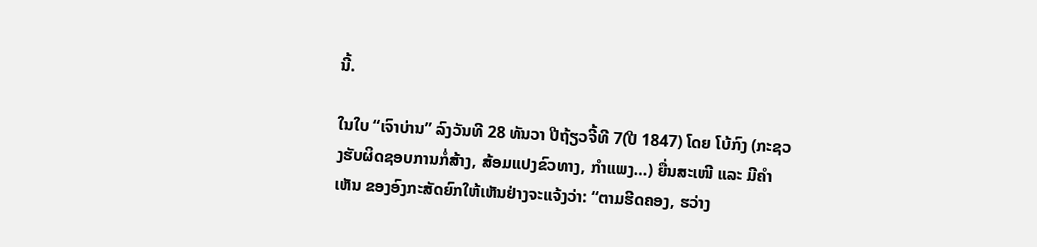ນີ້.

ໃນໃບ “ເຈົາບ່ານ” ລົງວັນທີ 28 ທັນວາ ປີຖ້ຽວຈີ້ທີ 7(ປີ 1847) ໂດຍ ໂບ້ກົງ (ກະຊວງຮັບຜິດຊອບການກໍ່ສ້າງ, ສ້ອມແປງຂົວທາງ, ກຳແພງ…) ຍື່ນສະເໜີ ແລະ ມີຄໍາເຫັນ ຂອງອົງກະສັດຍົກໃຫ້ເຫັນຢ່າງຈະແຈ້ງວ່າ: “ຕາມຮີດຄອງ, ຮວ່າງ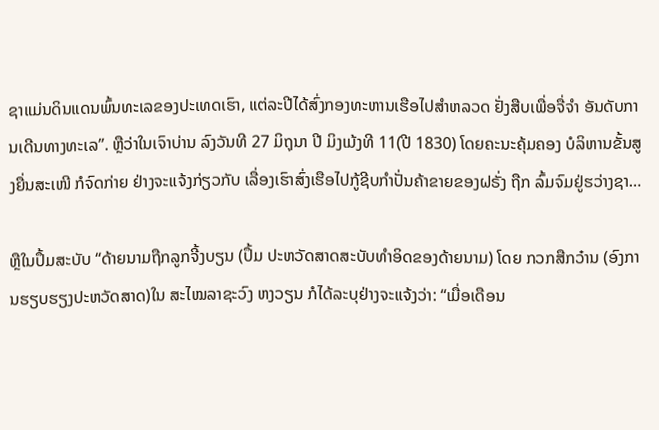ຊາແມ່ນດິນແດນພົ້ນທະເລຂອງປະເທດເຮົາ, ແຕ່ລະປີໄດ້ສົ່ງກອງທະຫານເຮືອໄປສໍາຫລວດ ຢັ່ງສືບເພື່ອຈື່ຈຳ ອັນດັບການເດີນທາງທະເລ”. ຫຼືວ່າໃນເຈົາບ່ານ ລົງວັນທີ 27 ມິຖຸນາ ປີ ມິງເມ້ງທີ 11(ປີ 1830) ໂດຍຄະນະຄຸ້ມຄອງ ບໍລິຫານຂັ້ນສູງຍື່ນສະເໜີ ກໍຈົດກ່າຍ ຢ່າງຈະແຈ້ງກ່ຽວກັບ ເລື່ອງເຮົາສົ່ງເຮືອໄປກູ້ຊີບກຳປັ່ນຄ້າຂາຍຂອງຝຣັ່ງ ຖືກ ລົ້ມຈົມຢູ່ຮວ່າງຊາ…

ຫຼືໃນປຶ້ມສະບັບ “ດ້າຍນາມຖືກລູກຈີ້ງບຽນ (ປຶ້ມ ປະຫວັດສາດສະບັບທຳອິດຂອງດ້າຍນາມ) ໂດຍ ກວກສືກວ໋ານ (ອົງການຮຽບຮຽງປະຫວັດສາດ)ໃນ ສະໄໝລາຊະວົງ ຫງວຽນ ກໍໄດ້ລະບຸຢ່າງຈະແຈ້ງວ່າ: “ເມື່ອເດືອນ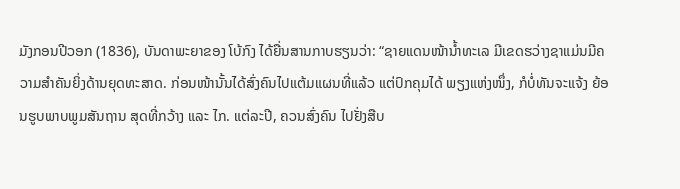ມັງກອນປີວອກ (1836), ບັນດາພະຍາຂອງ ໂບ້ກົງ ໄດ້ຍື່ນສານກາບຮຽນວ່າ: “ຊາຍແດນໜ້ານ້ຳທະເລ ມີເຂດຮວ່າງຊາແມ່ນມີຄວາມສຳຄັນຍິ່ງດ້ານຍຸດທະສາດ. ກ່ອນໜ້ານັ້ນໄດ້ສົ່ງຄົນໄປແຕ້ມແຜນທີ່ແລ້ວ ແຕ່ປົກຄຸມໄດ້ ພຽງແຫ່ງໜຶ່ງ, ກໍບໍ່ທັນຈະແຈ້ງ ຍ້ອນຮູບພາບພູມສັນຖານ ສຸດທີ່ກວ້າງ ແລະ ໄກ. ແຕ່ລະປີ, ຄວນສົ່ງຄົນ ໄປຢັ່ງສືບ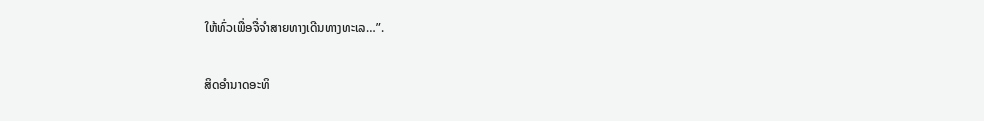ໃຫ້ທົ່ວເພື່ອຈື່ຈຳສາຍທາງເດີນທາງທະເລ…”.

ສິດອຳນາດອະທິ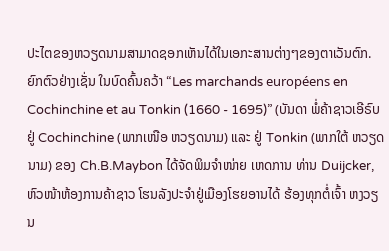ປະໄຕຂອງຫວຽດນາມສາມາດຊອກເຫັນໄດ້ໃນເອກະສານຕ່າງໆຂອງຕາເວັນຕົກ. ຍົກຕົວຢ່າງເຊັ່ນ ໃນບົດຄົ້ນຄວ້າ “Les marchands européens en Cochinchine et au Tonkin (1660 - 1695)” (ບັນດາ ພໍ່ຄ້າຊາວເອີຣົບຢູ່ Cochinchine (ພາກເໜືອ ຫວຽດນາມ) ແລະ ຢູ່ Tonkin (ພາກໃຕ້ ຫວຽດນາມ) ຂອງ Ch.B.Maybon ໄດ້ຈັດພິມຈຳໜ່າຍ ເຫດການ ທ່ານ Duijcker,  ຫົວໜ້າຫ້ອງການຄ້າຊາວ ໂຮນລັງປະຈໍາຢູ່ເມືອງໂຮຍອານໄດ້ ຮ້ອງທຸກຕໍ່ເຈົ້າ ຫງວຽນ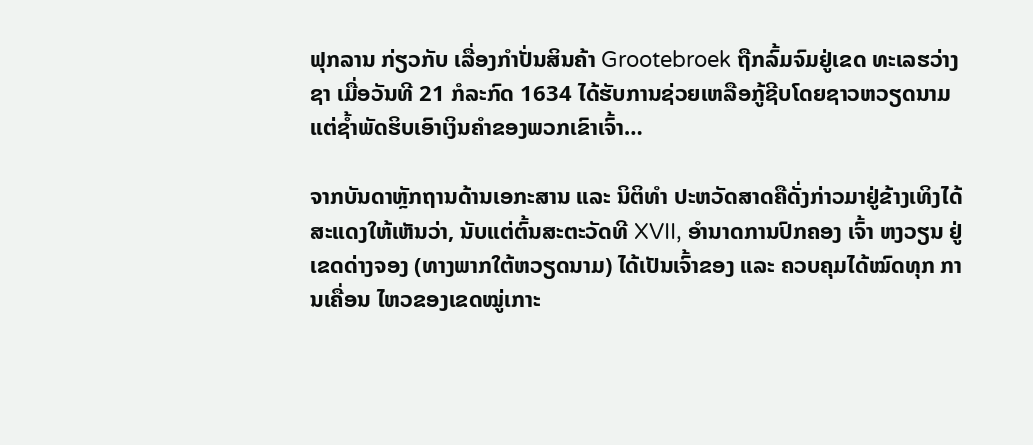ຟຸກລານ ກ່ຽວກັບ ເລື່ອງກຳປັ່ນສິນຄ້າ Grootebroek ຖືກລົ້ມຈົມຢູ່ເຂດ ທະເລຮວ່າງຊາ ເມື່ອວັນທີ 21 ກໍລະກົດ 1634 ໄດ້ຮັບການຊ່ວຍເຫລືອກູ້ຊີບໂດຍຊາວຫວຽດນາມ ແຕ່ຊ້ຳພັດຮິບເອົາເງິນຄໍາຂອງພວກເຂົາເຈົ້າ…

ຈາກບັນດາຫຼັກຖານດ້ານເອກະສານ ແລະ ນິຕິທຳ ປະຫວັດສາດຄືດັ່ງກ່າວມາຢູ່ຂ້າງເທິງໄດ້ສະແດງໃຫ້ເຫັນວ່າ, ນັບແຕ່ຕົ້ນສະຕະວັດທີ XVII, ອຳນາດການປົກຄອງ ເຈົ້າ ຫງວຽນ ຢູ່ເຂດດ່າງຈອງ (ທາງພາກໃຕ້ຫວຽດນາມ) ໄດ້ເປັນເຈົ້າຂອງ ແລະ ຄວບຄຸມໄດ້ໝົດທຸກ ການເຄື່ອນ ໄຫວຂອງເຂດໝູ່ເກາະ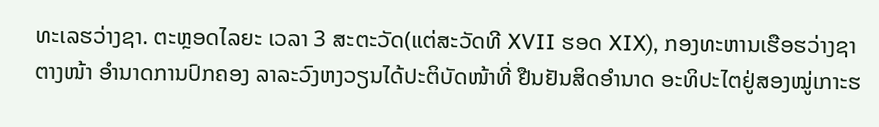ທະເລຮວ່າງຊາ. ຕະຫຼອດໄລຍະ ເວລາ 3 ສະຕະວັດ(ແຕ່ສະວັດທີ XVII ຮອດ XIX), ກອງທະຫານເຮືອຮວ່າງຊາຕາງໜ້າ ອຳນາດການປົກຄອງ ລາລະວົງຫງວຽນໄດ້ປະຕິບັດໜ້າທີ່ ຢືນຢັນສິດອຳນາດ ອະທິປະໄຕຢູ່ສອງໝູ່ເກາະຮ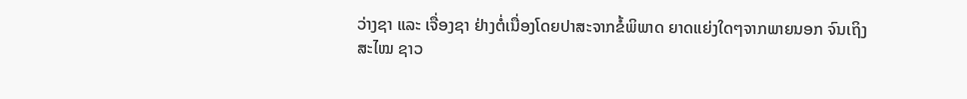ວ່າງຊາ ແລະ ເຈື່ອງຊາ ຢ່າງຕໍ່ເນື່ອງໂດຍປາສະຈາກຂໍ້ພິພາດ ຍາດແຍ່ງໃດໆຈາກພາຍນອກ ຈົນເຖິງສະໄໝ ຊາວ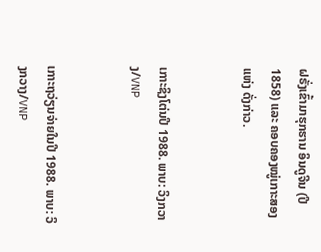ຝຣັ່ງເຂົ້າມາຮຸກຮານ ອິນດູຈີນ (ປີ1858) ແລະ ຄອບຄອງໝູ່ເກາະສອງແຫ່ງ ດັ່ງກ່າວ.


ເກາະຊິງໂຕ່ນປີ 1988. ພາບ: ວິງກວາງ/VNP


ເກາະຖວ່ຽນຈ່າຍໃນປີ 1988. ພາບ: ວິງກວາງ/VNP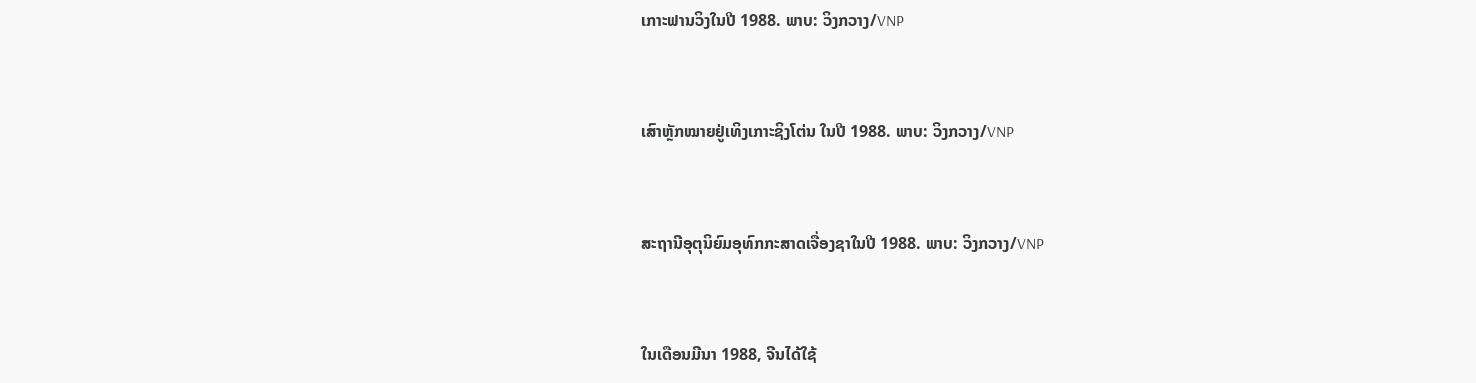ເກາະຟານວິງໃນປີ 1988. ພາບ: ວິງກວາງ/VNP


ເສົາຫຼັກໝາຍຢູ່ເທິງເກາະຊິງໂຕ່ນ ໃນປີ 1988. ພາບ: ວິງກວາງ/VNP


ສະຖານີອຸຕຸນິຍົມອຸທົກກະສາດເຈື່ອງຊາໃນປີ 1988. ພາບ: ວິງກວາງ/VNP


ໃນເດືອນມີນາ 1988, ຈີນໄດ້ໃຊ້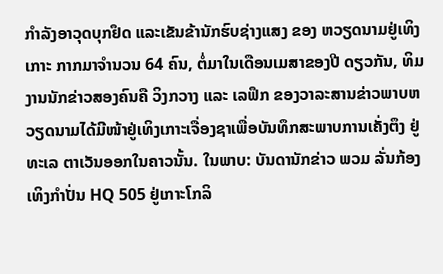ກຳລັງອາວຸດບຸກຢຶດ ແລະເຂັນຂ້ານັກຮົບຊ່າງແສງ ຂອງ ຫວຽດນາມຢູ່ເທິງເກາະ ກາກມາຈໍານວນ 64 ຄົນ, ຕໍ່ມາໃນເດືອນເມສາຂອງປີ ດຽວກັນ, ທິມງານນັກຂ່າວສອງຄົນຄື ວິງກວາງ ແລະ ເລຟຶກ ຂອງວາລະສານຂ່າວພາບຫວຽດນາມໄດ້ມີໜ້າຢູ່ເທິງເກາະເຈື່ອງຊາເພື່ອບັນທຶກສະພາບການເຄັ່ງຕຶງ ຢູ່ທະເລ ຕາເວັນອອກໃນຄາວນັ້ນ. ໃນພາບ: ບັນດານັກຂ່າວ ພວມ ລັ່ນກ້ອງເທິງກຳປັ່ນ HQ 505 ຢູ່ເກາະໂກລິ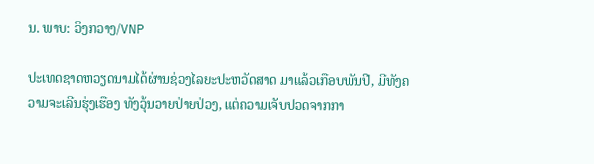ນ. ພາບ: ວິງກວາງ/VNP

ປະເທດຊາດຫວຽດນາມໄດ້ຜ່ານຊ່ວງໄລຍະປະຫວັດສາດ ມາແລ້ວເກືອບພັນປີ, ມີທັງຄວາມຈະເລີນຮຸ່ງເຮືອງ ທັງວຸ້ນວາຍປ່າຍປ່ວງ, ແຕ່ຄວາມເຈັບປວດຈາກກາ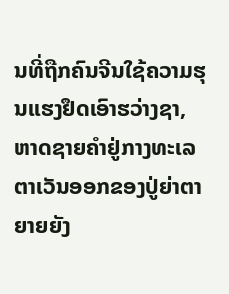ນທີ່ຖືກຄົນຈີນໃຊ້ຄວາມຮຸນແຮງຢຶດເອົາຮວ່າງຊາ, ຫາດຊາຍຄຳຢູ່ກາງທະເລຕາເວັນອອກຂອງປູ່ຍ່າຕາຍາຍຍັງ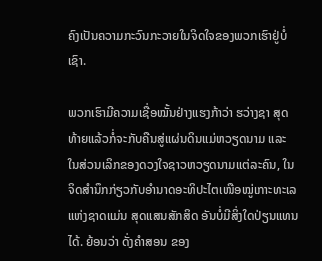ຄົງເປັນຄວາມກະວົນກະວາຍໃນຈິດໃຈຂອງພວກເຮົາຢູ່ບໍ່ເຊົາ.

ພວກເຮົາມີຄວາມເຊື່ອໝັ້ນຢ່າງແຮງກ້າວ່າ ຮວ່າງຊາ ສຸດທ້າຍແລ້ວກໍ່ຈະກັບຄືນສູ່ແຜ່ນດິນແມ່ຫວຽດນາມ ແລະ ໃນສ່ວນເລິກຂອງດວງໃຈຊາວຫວຽດນາມແຕ່ລະຄົນ, ໃນຈິດສໍານຶກກ່ຽວກັບອໍານາດອະທິປະໄຕເໜືອໝູ່ເກາະທະເລແຫ່ງຊາດແມ່ນ ສຸດແສນສັກສິດ ອັນບໍ່ມີສິ່ງໃດປ່ຽນແທນໄດ້. ຍ້ອນວ່າ ດັ່ງຄໍາສອນ ຂອງ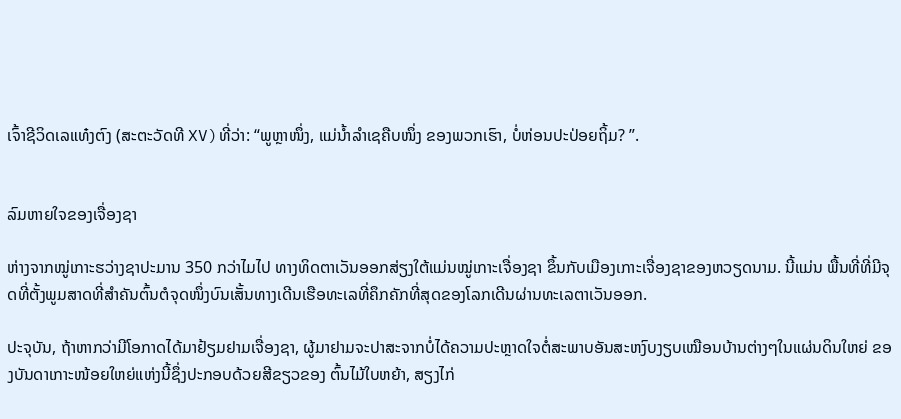ເຈົ້າຊີວິດເລແທ໋ງຕົງ (ສະຕະວັດທີ XV)ທີ່ວ່າ: “ພູຫຼາໜຶ່ງ, ແມ່ນ້ຳລຳເຊຄືບໜຶ່ງ ຂອງພວກເຮົາ, ບໍ່ຫ່ອນປະປ່ອຍຖິ້ມ? ”.


ລົມຫາຍໃຈຂອງເຈື່ອງຊາ

ຫ່າງຈາກໝູ່ເກາະຮວ່າງຊາປະມານ 350 ກວ່າໄມໄປ ທາງທິດຕາເວັນອອກສ່ຽງໃຕ້ແມ່ນໝູ່ເກາະເຈື່ອງຊາ ຂຶ້ນກັບເມືອງເກາະເຈື່ອງຊາຂອງຫວຽດນາມ. ນີ້ແມ່ນ ພື້ນທີ່ທີ່ມີຈຸດທີ່ຕັ້ງພູມສາດທີ່ສຳຄັນຕົ້ນຕໍຈຸດໜຶ່ງບົນເສັ້ນທາງເດີນເຮືອທະເລທີ່ຄຶກຄັກທີ່ສຸດຂອງໂລກເດີນຜ່ານທະເລຕາເວັນອອກ.

ປະຈຸບັນ, ຖ້າຫາກວ່າມີໂອກາດໄດ້ມາຢ້ຽມຢາມເຈື່ອງຊາ, ຜູ້ມາຢາມຈະປາສະຈາກບໍ່ໄດ້ຄວາມປະຫຼາດໃຈຕໍ່ສະພາບອັນສະຫງົບງຽບເໝືອນບ້ານຕ່າງໆໃນແຜ່ນດິນໃຫຍ່ ຂອງບັນດາເກາະໜ້ອຍໃຫຍ່ແຫ່ງນີ້ຊຶ່ງປະກອບດ້ວຍສີຂຽວຂອງ ຕົ້ນໄມ້ໃບຫຍ້າ, ສຽງໄກ່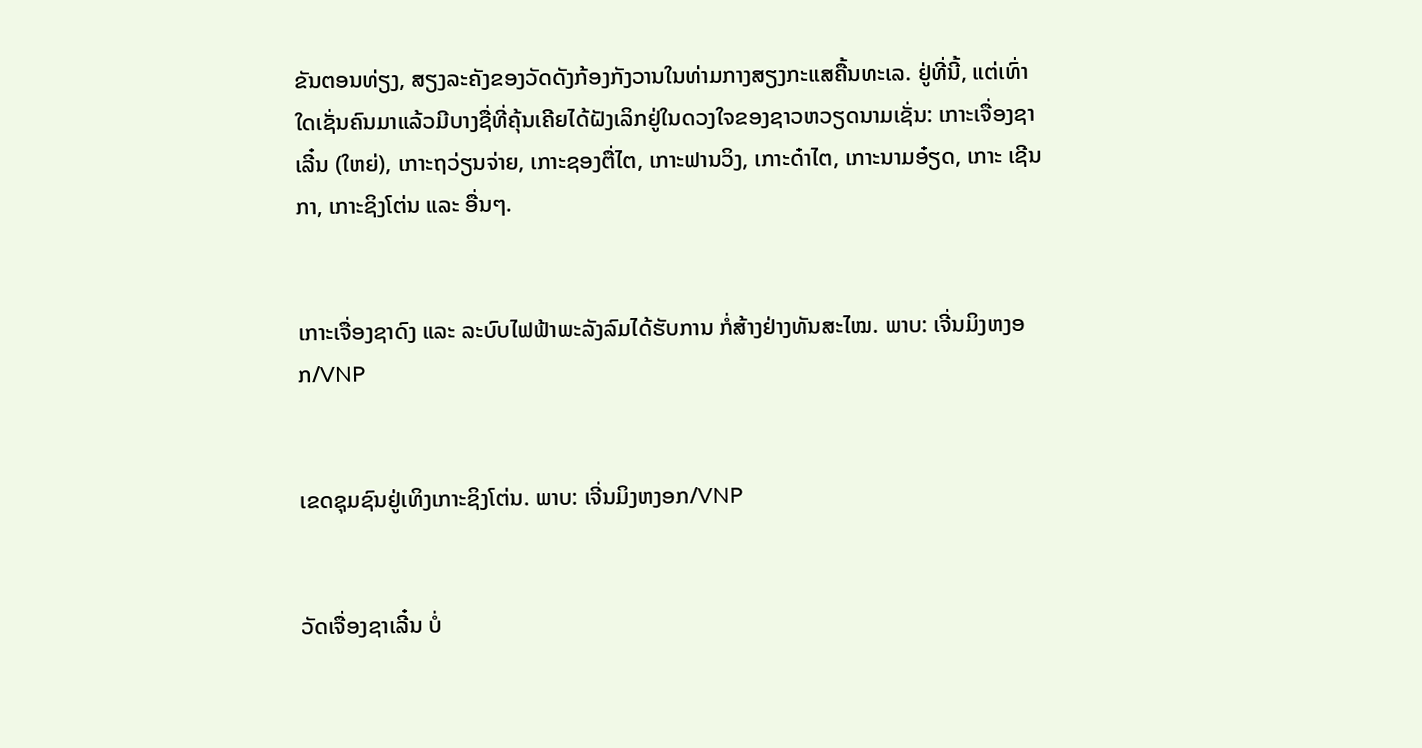ຂັນຕອນທ່ຽງ, ສຽງລະຄັງຂອງວັດດັງກ້ອງກັງວານໃນທ່າມກາງສຽງກະແສຄື້ນທະເລ. ຢູ່ທີ່ນີ້, ແຕ່ເທົ່າໃດເຊັ່ນຄົນມາແລ້ວມີບາງຊື່ທີ່ຄຸ້ນເຄີຍໄດ້ຝັງເລິກຢູ່ໃນດວງໃຈຂອງຊາວຫວຽດນາມເຊັ່ນ: ເກາະເຈື່ອງຊາເລີ໋ນ (ໃຫຍ່), ເກາະຖວ່ຽນຈ່າຍ, ເກາະຊອງຕື່ໄຕ, ເກາະຟານວິງ, ເກາະດ໋າໄຕ, ເກາະນາມອ໋ຽດ, ເກາະ ເຊີນກາ, ເກາະຊິງໂຕ່ນ ແລະ ອື່ນໆ.


ເກາະເຈື່ອງຊາດົງ ແລະ ລະບົບໄຟຟ້າພະລັງລົມໄດ້ຮັບການ ກໍ່ສ້າງຢ່າງທັນສະໄໝ. ພາບ: ເຈີ່ນມິງຫງອກ/VNP


ເຂດຊຸມຊົນຢູ່ເທິງເກາະຊິງໂຕ່ນ. ພາບ: ເຈີ່ນມິງຫງອກ/VNP


ວັດເຈື່ອງຊາເລີ໋ນ ບໍ່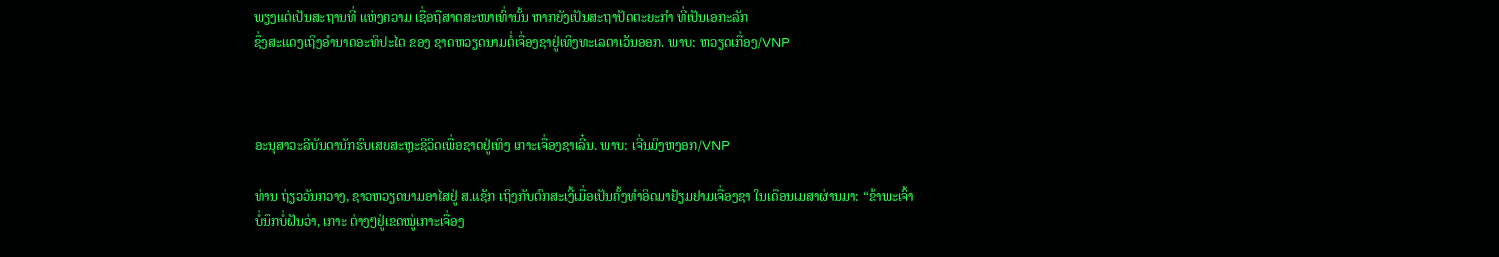ພຽງແຕ່ເປັນສະຖານທີ່ ແຫ່ງຄວາມ ເຊື່ອຖືສາດສະໜາເທົ່ານັ້ນ ຫາກຍັງເປັນສະຖາປັດຕະຍະກຳ ທີ່ເປັນເອກະລັກ
ຊຶ່ງສະແດງເຖິງອຳນາດອະທິປະໄຕ ຂອງ ຊາດຫວຽດນາມຕໍ່ເຈື່ອງຊາຢູ່ເທິງທະເລຕາເວັນອອກ. ພາບ: ຫວຽດເກື່ອງ/VNP



ອະນຸສາວະລີບັນດານັກຮົບເສຍສະຫຼະຊີວິດເພື່ອຊາດຢູ່ເທິງ ເກາະເຈື່ອງຊາເລີ໋ນ. ພາບ: ເຈີ່ນມິງຫງອກ/VNP

ທ່ານ ຖ່ຽວວັນກວາງ, ຊາວຫວຽດນາມອາໄສຢູ່ ສ.ແຊັກ ເຖິງກັບຕົກສະເງີ້ເມື່ອເປັນຄັ້ງທຳອິດມາຢ້ຽມຢາມເຈື່ອງຊາ ໃນເດືອນເມສາຜ່ານມາ: “ຂ້າພະເຈົ້າບໍ່ນຶກບໍ່ຝັນວ່າ, ເກາະ ຕ່າງໆຢູ່ເຂດໝູ່ເກາະເຈື່ອງ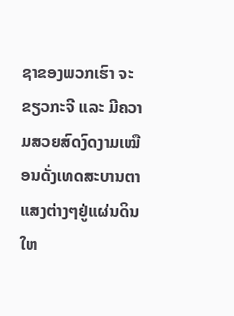ຊາຂອງພວກເຮົາ ຈະຂຽວກະຈີ ແລະ ມີຄວາມສວຍສົດງົດງາມເໝືອນດັ່ງເທດສະບານຕາແສງຕ່າງໆຢູ່ແຜ່ນດິນໃຫ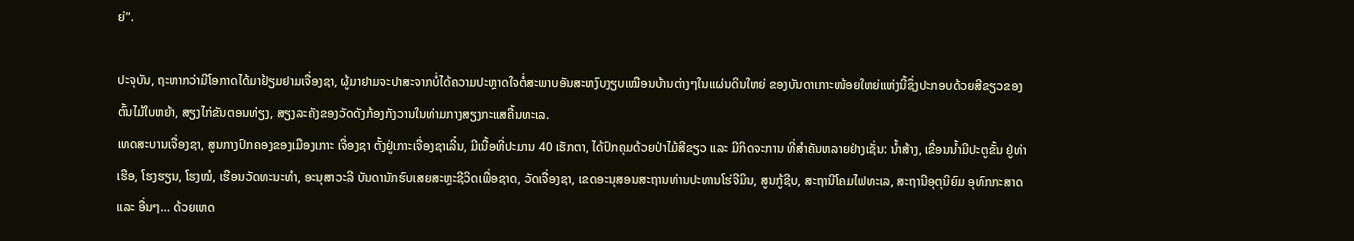ຍ່”.

ປະຈຸບັນ, ຖະຫາກວ່າມີໂອກາດໄດ້ມາຢ້ຽມຢາມເຈື່ອງຊາ, ຜູ້ມາຢາມຈະປາສະຈາກບໍ່ໄດ້ຄວາມປະຫຼາດໃຈຕໍ່ສະພາບອັນສະຫງົບງຽບເໝືອນບ້ານຕ່າງໆໃນແຜ່ນດິນໃຫຍ່ ຂອງບັນດາເກາະໜ້ອຍໃຫຍ່ແຫ່ງນີ້ຊຶ່ງປະກອບດ້ວຍສີຂຽວຂອງ ຕົ້ນໄມ້ໃບຫຍ້າ, ສຽງໄກ່ຂັນຕອນທ່ຽງ, ສຽງລະຄັງຂອງວັດດັງກ້ອງກັງວານໃນທ່າມກາງສຽງກະແສຄື້ນທະເລ.
ເທດສະບານເຈື່ອງຊາ, ສູນກາງປົກຄອງຂອງເມືອງເກາະ ເຈື່ອງຊາ ຕັ້ງຢູ່ເກາະເຈື່ອງຊາເລີ໋ນ, ມີເນື້ອທີ່ປະມານ 40 ເຮັກຕາ, ໄດ້ປົກຄຸມດ້ວຍປ່າໄມ້ສີຂຽວ ແລະ ມີກິດຈະການ ທີ່ສຳຄັນຫລາຍຢ່າງເຊັ່ນ: ນ້ຳສ້າງ, ເຂື່ອນນ້ຳມີປະຕູຂັ້ນ ຢູ່ທ່າເຮືອ, ໂຮງຮຽນ, ໂຮງໝໍ, ເຮືອນວັດທະນະທຳ, ອະນຸສາວະລີ ບັນດານັກຮົບເສຍສະຫຼະຊີວິດເພື່ອຊາດ, ວັດເຈື່ອງຊາ, ເຂດອະນຸສອນສະຖານທ່ານປະທານໂຮ່ຈີມິນ, ສູນກູ້ຊີບ, ສະຖານີໂຄມໄຟທະເລ, ສະຖານີອຸຕຸນິຍົມ ອຸທົກກະສາດ ແລະ ອື່ນໆ… ດ້ວຍເຫດ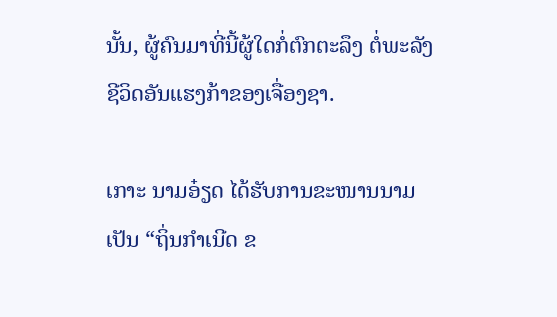ນັ້ນ, ຜູ້ຄົນມາທີ່ນີ້ຜູ້ໃດກໍ່ຕົກຕະລຶງ ຕໍ່ພະລັງຊີວິດອັນແຮງກ້າຂອງເຈື່ອງຊາ.

ເກາະ ນາມອ໋ຽດ ໄດ້ຮັບການຂະໜານນາມເປັນ “ຖິ່ນກຳເນີດ ຂ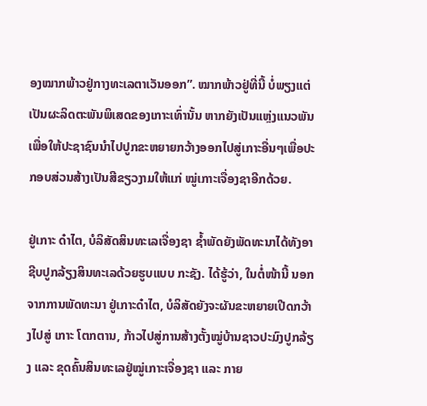ອງໝາກພ້າວຢູ່ກາງທະເລຕາເວັນອອກ”. ໝາກພ້າວຢູ່ທີ່ນີ້ ບໍ່ພຽງແຕ່ເປັນຜະລິດຕະພັນພິເສດຂອງເກາະເທົ່ານັ້ນ ຫາກຍັງເປັນແຫຼ່ງແນວພັນເພື່ອໃຫ້ປະຊາຊົນນຳໄປປູກຂະຫຍາຍກວ້າງອອກໄປສູ່ເກາະອື່ນໆເພື່ອປະກອບສ່ວນສ້າງເປັນສີຂຽວງາມໃຫ້ແກ່ ໝູ່ເກາະເຈື່ອງຊາອີກດ້ວຍ.

ຢູ່ເກາະ ດ໋າໄຕ, ບໍລິສັດສິນທະເລເຈື່ອງຊາ ຊໍ້າພັດຍັງພັດທະນາໄດ້ທັງອາຊີບປູກລ້ຽງສິນທະເລດ້ວຍຮູບແບບ ກະຊັງ. ໄດ້ຮູ້ວ່າ, ໃນຕໍ່ໜ້ານີ້ ນອກຈາກການພັດທະນາ ຢູ່ເກາະດ໋າໄຕ, ບໍລິສັດຍັງຈະຜັນຂະຫຍາຍເປີດກວ້າງໄປສູ່ ເກາະ ໂຕກຕານ, ກ້າວໄປສູ່ການສ້າງຕັ້ງໝູ່ບ້ານຊາວປະມົງປູກລ້ຽງ ແລະ ຂຸດຄົ້ນສິນທະເລຢູ່ໝູ່ເກາະເຈື່ອງຊາ ແລະ ກາຍ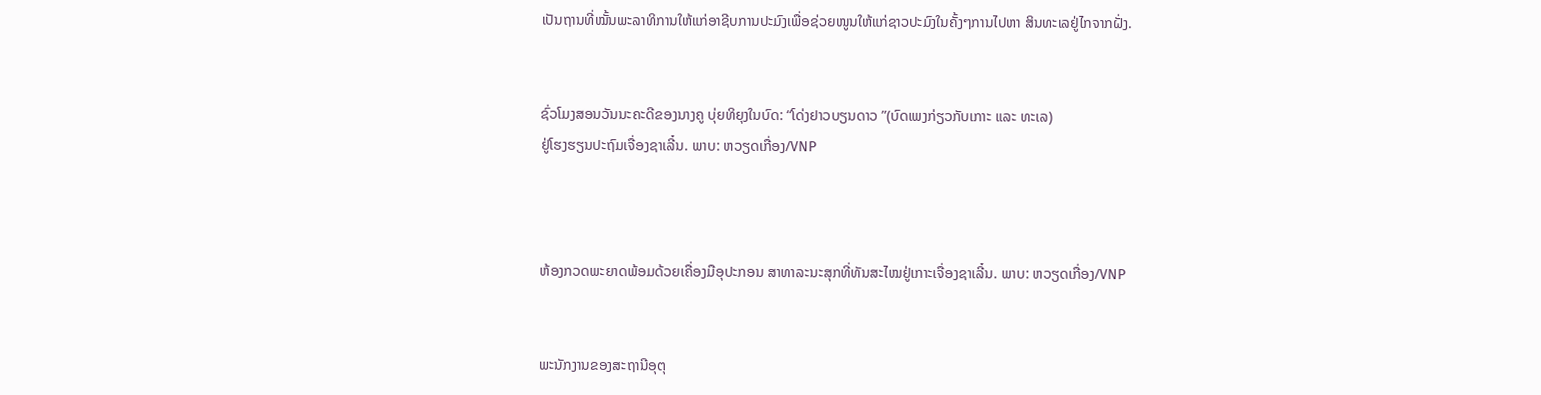ເປັນຖານທີ່ໝັ້ນພະລາທິການໃຫ້ແກ່ອາຊີບການປະມົງເພື່ອຊ່ວຍໜູນໃຫ້ແກ່ຊາວປະມົງໃນຄັ້ງໆການໄປຫາ ສິນທະເລຢູ່ໄກຈາກຝັ່ງ.


ຊົ່ວໂມງສອນວັນນະຄະດີຂອງນາງຄູ ບຸ່ຍທິຍຸງໃນບົດ: “ໂດ່ງຢາວບຽນດາວ ”(ບົດເພງກ່ຽວກັບເກາະ ແລະ ທະເລ)
ຢູ່ໂຮງຮຽນປະຖົມເຈື່ອງຊາເລີ໋ນ. ພາບ: ຫວຽດເກື່ອງ/VNP



ຫ້ອງກວດພະຍາດພ້ອມດ້ວຍເຄື່ອງມືອຸປະກອນ ສາທາລະນະສຸກທີ່ທັນສະໄໝຢູ່ເກາະເຈື່ອງຊາເລີ໋ນ. ພາບ: ຫວຽດເກື່ອງ/VNP


ພະນັກງານຂອງສະຖານີອຸຕຸ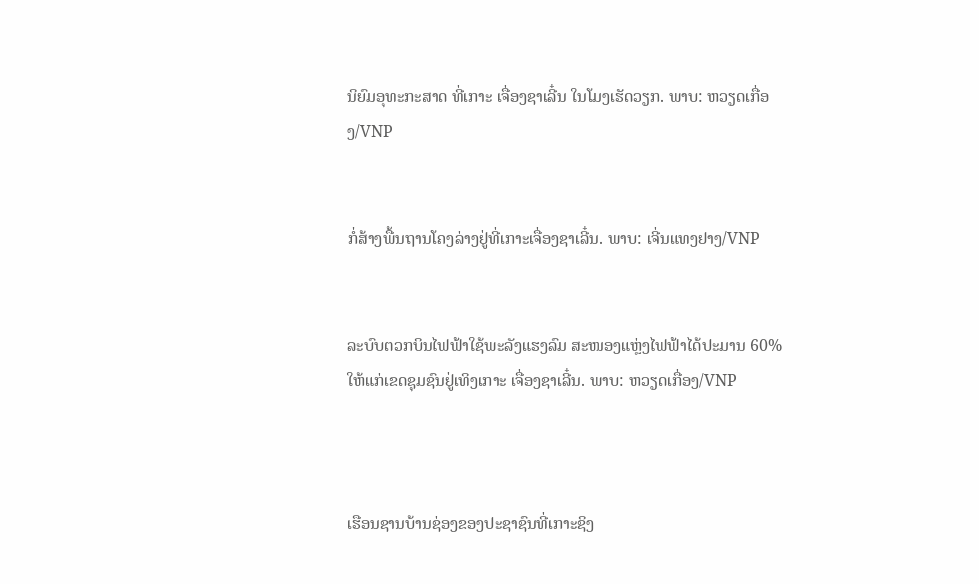ນິຍົມອຸທະກະສາດ ທີ່ເກາະ ເຈື່ອງຊາເລີ໋ນ ໃນໂມງເຮັດວຽກ. ພາບ: ຫວຽດເກື່ອງ/VNP


ກໍ່ສ້າງພື້ນຖານໂຄງລ່າງຢູ່ທີ່ເກາະເຈື່ອງຊາເລີ໋ນ. ພາບ: ເຈີ່ນແທງຢາງ/VNP


ລະບົບຕວກບິນໄຟຟ້າໃຊ້ພະລັງແຮງລົມ ສະໜອງແຫຼ່ງໄຟຟ້າໄດ້ປະມານ 60%
ໃຫ້ແກ່ເຂດຊຸມຊົນຢູ່ເທິງເກາະ ເຈື່ອງຊາເລີ໋ນ. ພາບ: ຫວຽດເກື່ອງ/VNP



ເຮືອນຊານບ້ານຊ່ອງຂອງປະຊາຊົນທີ່ເກາະຊິງ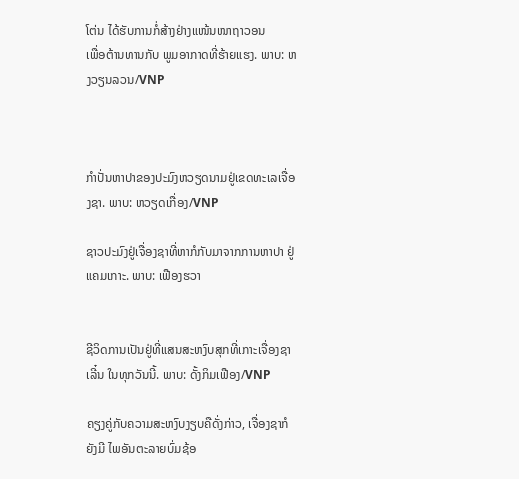ໂຕ່ນ ໄດ້ຮັບການກໍ່ສ້າງຢ່າງແໜ້ນໜາຖາວອນ
ເພື່ອຕ້ານທານກັບ ພູມອາກາດທີ່ຮ້າຍແຮງ. ພາບ: ຫງວຽນລວນ/VNP



ກຳປັ່ນຫາປາຂອງປະມົງຫວຽດນາມຢູ່ເຂດທະເລເຈື່ອງຊາ. ພາບ: ຫວຽດເກື່ອງ/VNP

ຊາວປະມົງຢູ່ເຈື່ອງຊາທີ່ຫາກໍກັບມາຈາກການຫາປາ ຢູ່ແຄມເກາະ. ພາບ: ເຟືອງຮວາ


ຊີວິດການເປັນຢູ່ທີ່ແສນສະຫງົບສຸກທີ່ເກາະເຈື່ອງຊາເລີ໋ນ ໃນທຸກວັນນີ້. ພາບ: ດັ້ງກິມເຟືອງ/VNP

ຄຽງຄູ່ກັບຄວາມສະຫງົບງຽບຄືດັ່ງກ່າວ, ເຈື່ອງຊາກໍຍັງມີ ໄພອັນຕະລາຍບົ່ມຊ້ອ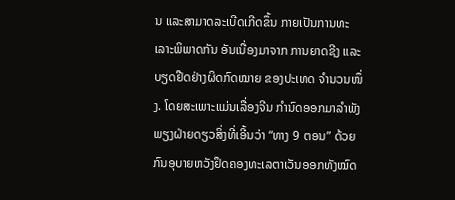ນ ແລະສາມາດລະເບີດເກີດຂຶ້ນ ກາຍເປັນການທະເລາະພິພາດກັນ ອັນເນື່ອງມາຈາກ ການຍາດຊີງ ແລະ ບຽດຢືດຢ່າງຜິດກົດໝາຍ ຂອງປະເທດ ຈຳນວນໜຶ່ງ. ໂດຍສະເພາະແມ່ນເລື່ອງຈີນ ກໍານົດອອກມາລໍາພັງພຽງຝ່າຍດຽວສິ່ງທີ່ເອີ້ນວ່າ “ທາງ 9 ຕອນ” ດ້ວຍ ກົນອຸບາຍຫວັງຢຶດຄອງທະເລຕາເວັນອອກທັງໝົດ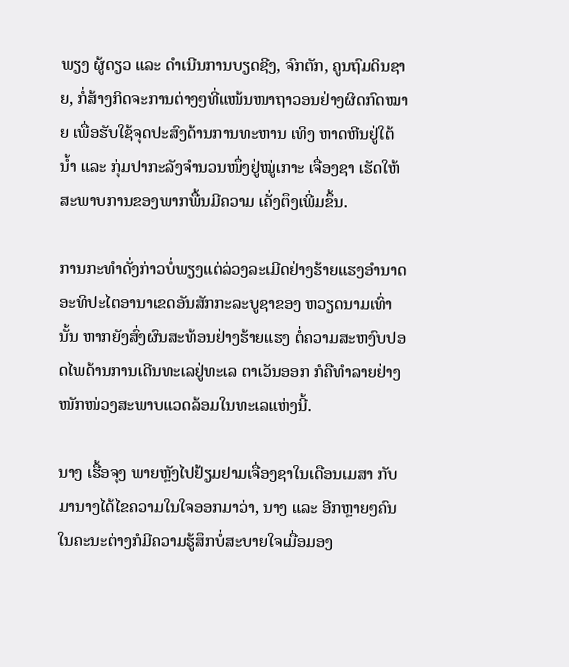ພຽງ ຜູ້ດຽວ ແລະ ດຳເນີນການບຽດຊີງ, ຈົກຕັກ, ຄູນຖົມດິນຊາຍ, ກໍ່ສ້າງກິດຈະການຕ່າງໆທີ່ແໜ້ນໜາຖາວອນຢ່າງຜິດກົດໝາຍ ເພື່ອຮັບໃຊ້ຈຸດປະສົງດ້ານການທະຫານ ເທິງ ຫາດຫີນຢູ່ໃຕ້ນ້ຳ ແລະ ກຸ່ມປາກະລັງຈຳນວນໜຶ່ງຢູ່ໝູ່ເກາະ ເຈື່ອງຊາ ເຮັດໃຫ້ສະພາບການຂອງພາກພື້ນມີຄວາມ ເຄັ່ງຕຶງເພີ່ມຂຶ້ນ.

ການກະທຳດັ່ງກ່າວບໍ່ພຽງແຕ່ລ່ວງລະເມີດຢ່າງຮ້າຍແຮງອຳນາດອະທິປະໄຕອານາເຂດອັນສັກກະລະບູຊາຂອງ ຫວຽດນາມເທົ່ານັ້ນ ຫາກຍັງສົ່ງຜົນສະທ້ອນຢ່າງຮ້າຍແຮງ ຕໍ່ຄວາມສະຫງົບປອດໄພດ້ານການເດີນທະເລຢູ່ທະເລ ຕາເວັນອອກ ກໍຄືທຳລາຍຢ່າງໜັກໜ່ວງສະພາບແວດລ້ອມໃນທະເລແຫ່ງນີ້.

ນາງ ເຮື້ອຈຸງ ພາຍຫຼັງໄປຢ້ຽມຢາມເຈື່ອງຊາໃນເດືອນເມສາ ກັບມານາງໄດ້ໄຂຄວາມໃນໃຈອອກມາວ່າ, ນາງ ແລະ ອີກຫຼາຍໆຄົນໃນຄະນະຕ່າງກໍມີຄວາມຮູ້ສຶກບໍ່ສະບາຍໃຈເມື່ອມອງ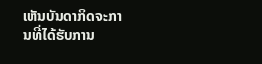ເຫັນບັນດາກິດຈະການທີ່ໄດ້ຮັບການ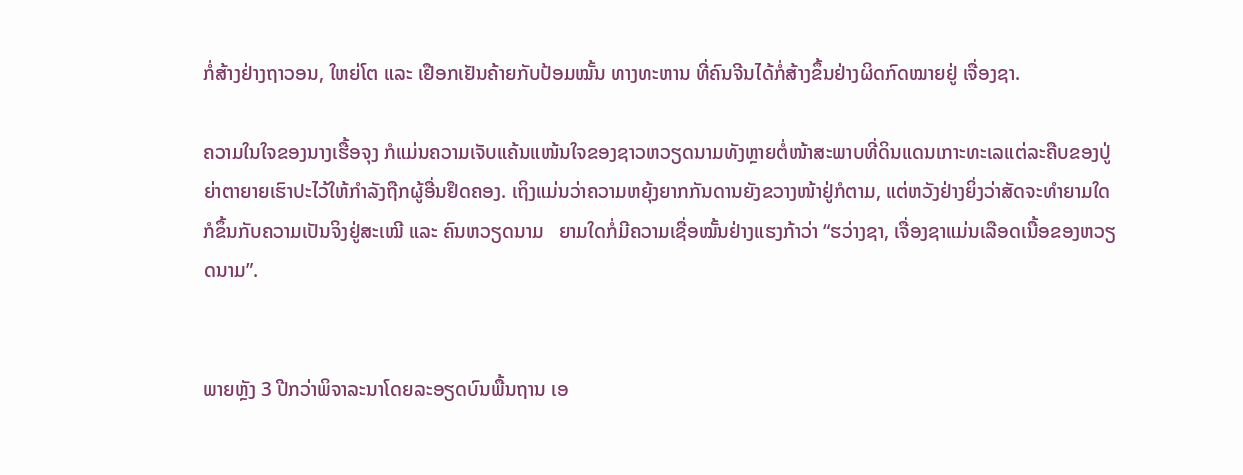ກໍ່ສ້າງຢ່າງຖາວອນ, ໃຫຍ່ໂຕ ແລະ ເຢືອກເຢັນຄ້າຍກັບປ້ອມໝັ້ນ ທາງທະຫານ ທີ່ຄົນຈີນໄດ້ກໍ່ສ້າງຂຶ້ນຢ່າງຜິດກົດໝາຍຢູ່ ເຈື່ອງຊາ.

ຄວາມໃນໃຈຂອງນາງເຮື້ອຈຸງ ກໍແມ່ນຄວາມເຈັບແຄ້ນແໜ້ນໃຈຂອງຊາວຫວຽດນາມທັງຫຼາຍຕໍ່ໜ້າສະພາບທີ່ດິນແດນເກາະທະເລແຕ່ລະຄືບຂອງປູ່ຍ່າຕາຍາຍເຮົາປະໄວ້ໃຫ້ກຳລັງຖືກຜູ້ອື່ນຢຶດຄອງ. ເຖິງແມ່ນວ່າຄວາມຫຍຸ້ງຍາກກັນດານຍັງຂວາງໜ້າຢູ່ກໍຕາມ, ແຕ່ຫວັງຢ່າງຍິ່ງວ່າສັດຈະທຳຍາມໃດກໍຂຶ້ນກັບຄວາມເປັນຈິງຢູ່ສະເໝີ ແລະ ຄົນຫວຽດນາມ   ຍາມໃດກໍ່ມີຄວາມເຊື່ອໝັ້ນຢ່າງແຮງກ້າວ່າ “ຮວ່າງຊາ, ເຈື່ອງຊາແມ່ນເລືອດເນື້ອຂອງຫວຽດນາມ”.


ພາຍຫຼັງ 3 ປີກວ່າພິຈາລະນາໂດຍລະອຽດບົນພື້ນຖານ ເອ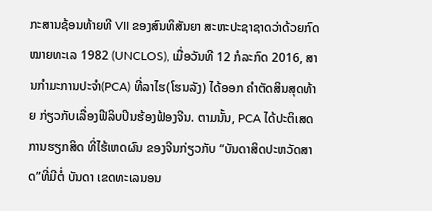ກະສານຊ້ອນທ້າຍທີ VII ຂອງສົນທິສັນຍາ ສະຫະປະຊາຊາດວ່າດ້ວຍກົດໝາຍທະເລ 1982 (UNCLOS), ເມື່ອວັນທີ 12 ກໍລະກົດ 2016, ສານກຳມະການປະຈຳ(PCA) ທີ່ລາໄຮ(ໂຮນລັງ) ໄດ້ອອກ ຄຳຕັດສິນສຸດທ້າຍ ກ່ຽວກັບເລື່ອງຟີລິບປິນຮ້ອງຟ້ອງຈີນ. ຕາມນັ້ນ, PCA ໄດ້ປະຕິເສດການຮຽກສິດ ທີ່ໄຮ້ເຫດຜົນ ຂອງຈີນກ່ຽວກັບ “ບັນດາສິດປະຫວັດສາດ”ທີ່ມີຕໍ່ ບັນດາ ເຂດທະເລນອນ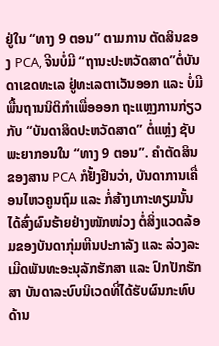ຢູ່ໃນ “ທາງ 9 ຕອນ” ຕາມການ ຕັດສິນຂອງ PCA, ຈີນບໍ່ມີ “ຖານະປະຫວັດສາດ”ຕໍ່ບັນດາເຂດທະເລ ຢູ່ທະເລຕາເວັນອອກ ແລະ ບໍ່ມີພື້ນຖານນິຕິກຳເພື່ອອອກ ຖະແຫຼງການກ່ຽວກັບ “ບັນດາສິດປະຫວັດສາດ” ຕໍ່ແຫຼ່ງ ຊັບພະຍາກອນໃນ “ທາງ 9 ຕອນ”. ຄຳຕັດສິນຂອງສານ PCA ກໍຢັ້ງຢືນວ່າ, ບັນດາການເຄື່ອນໄຫວຄູນຖົມ ແລະ ກໍ່ສ້າງເກາະທຽມນັ້ນ ໄດ້ສົ່ງຜົນຮ້າຍຢ່າງໜັກໜ່ວງ ຕໍ່ສິ່ງແວດລ້ອມຂອງບັນດາກຸ່ມຫີນປະກາລັງ ແລະ ລ່ວງລະເມີດພັນທະອະນຸລັກຮັກສາ ແລະ ປົກປັກຮັກສາ ບັນດາລະບົບນິເວດທີ່ໄດ້ຮັບຜົນກະທົບ ດ້ານ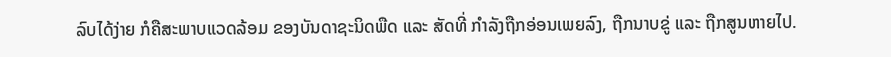ລົບໄດ້ງ່າຍ ກໍຄືສະພາບແວດລ້ອມ ຂອງບັນດາຊະນິດພືດ ແລະ ສັດທີ່ ກຳລັງຖືກອ່ອນເພຍລົງ, ຖືກນາບຂູ່ ແລະ ຖືກສູນຫາຍໄປ.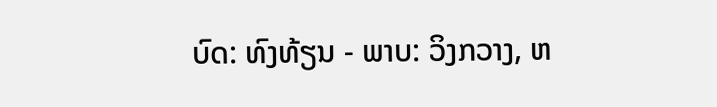ບົດ: ທົງທ້ຽນ - ພາບ: ວິງກວາງ, ຫ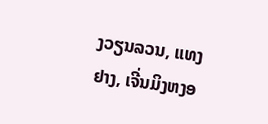ງວຽນລວນ, ແທງຢາງ, ເຈີ່ນມິງຫງອ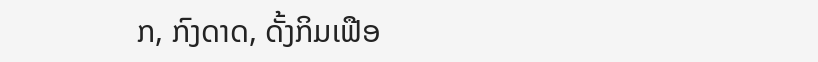ກ, ກົງດາດ, ດັ້ງກິມເຟືອ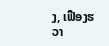ງ, ເຟືອງຮວາ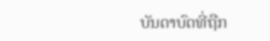ບັນດາບົດທີ່ຖືກ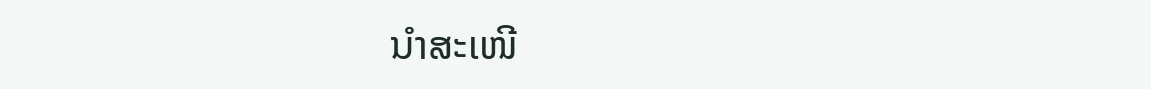ນຳສະເໜີ